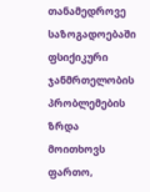თანამედროვე საზოგადოებაში ფსიქიკური ჯანმრთელობის პრობლემების ზრდა მოითხოვს ფართო,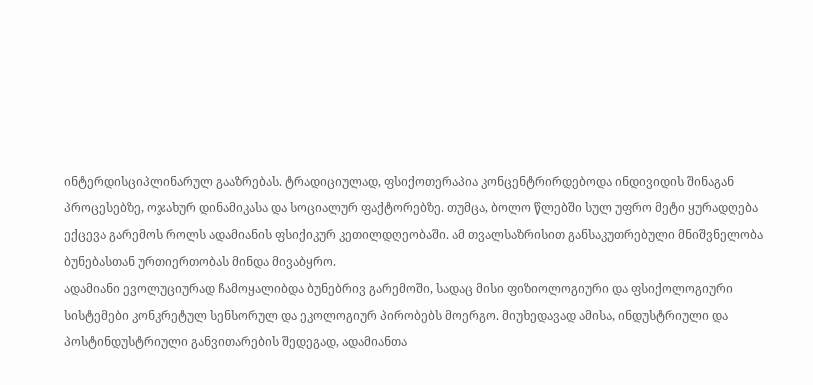ინტერდისციპლინარულ გააზრებას. ტრადიციულად, ფსიქოთერაპია კონცენტრირდებოდა ინდივიდის შინაგან პროცესებზე, ოჯახურ დინამიკასა და სოციალურ ფაქტორებზე. თუმცა, ბოლო წლებში სულ უფრო მეტი ყურადღება ექცევა გარემოს როლს ადამიანის ფსიქიკურ კეთილდღეობაში. ამ თვალსაზრისით განსაკუთრებული მნიშვნელობა ბუნებასთან ურთიერთობას მინდა მივაბყრო.
ადამიანი ევოლუციურად ჩამოყალიბდა ბუნებრივ გარემოში, სადაც მისი ფიზიოლოგიური და ფსიქოლოგიური სისტემები კონკრეტულ სენსორულ და ეკოლოგიურ პირობებს მოერგო. მიუხედავად ამისა, ინდუსტრიული და პოსტინდუსტრიული განვითარების შედეგად, ადამიანთა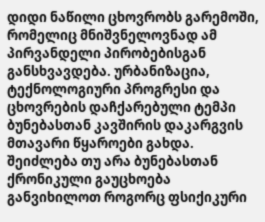დიდი ნაწილი ცხოვრობს გარემოში, რომელიც მნიშვნელოვნად ამ პირვანდელი პირობებისგან განსხვავდება. ურბანიზაცია, ტექნოლოგიური პროგრესი და ცხოვრების დაჩქარებული ტემპი ბუნებასთან კავშირის დაკარგვის მთავარი წყაროები გახდა.
შეიძლება თუ არა ბუნებასთან ქრონიკული გაუცხოება განვიხილოთ როგორც ფსიქიკური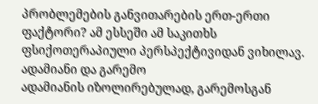პრობლემების განვითარების ერთ-ერთი ფაქტორი? ამ ესსეში ამ საკითხს ფსიქოთერაპიული პერსპექტივიდან ვიხილავ.
ადამიანი და გარემო
ადამიანის იზოლირებულად, გარემოსგან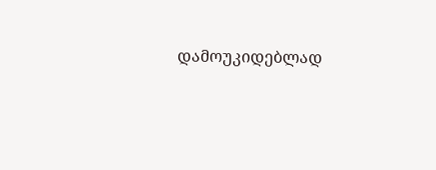დამოუკიდებლად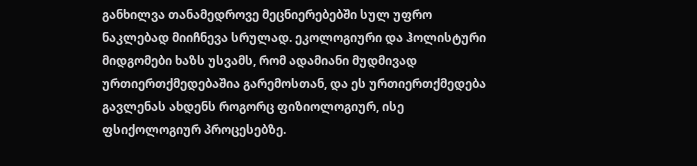განხილვა თანამედროვე მეცნიერებებში სულ უფრო ნაკლებად მიიჩნევა სრულად. ეკოლოგიური და ჰოლისტური მიდგომები ხაზს უსვამს, რომ ადამიანი მუდმივად ურთიერთქმედებაშია გარემოსთან, და ეს ურთიერთქმედება გავლენას ახდენს როგორც ფიზიოლოგიურ, ისე ფსიქოლოგიურ პროცესებზე.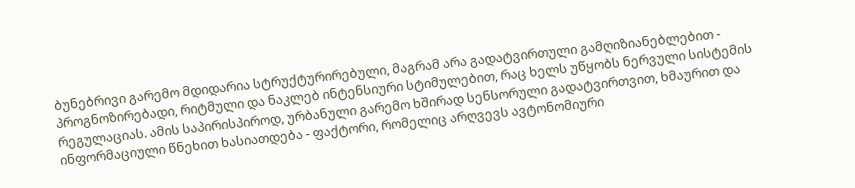ბუნებრივი გარემო მდიდარია სტრუქტურირებული, მაგრამ არა გადატვირთული გამღიზიანებლებით - პროგნოზირებადი, რიტმული და ნაკლებ ინტენსიური სტიმულებით, რაც ხელს უწყობს ნერვული სისტემის რეგულაციას. ამის საპირისპიროდ, ურბანული გარემო ხშირად სენსორული გადატვირთვით, ხმაურით და ინფორმაციული წნეხით ხასიათდება - ფაქტორი, რომელიც არღვევს ავტონომიური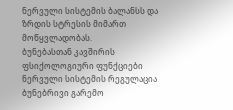ნერვული სისტემის ბალანსს და ზრდის სტრესის მიმართ მოწყვლადობას.
ბუნებასთან კავშირის ფსიქოლოგიური ფუნქციები
ნერვული სისტემის რეგულაცია
ბუნებრივი გარემო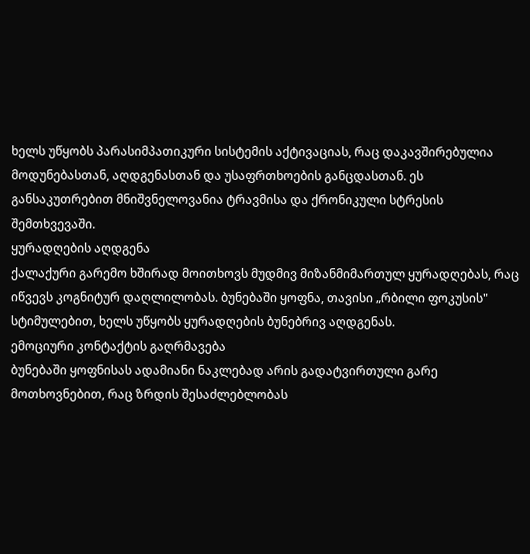ხელს უწყობს პარასიმპათიკური სისტემის აქტივაციას, რაც დაკავშირებულია მოდუნებასთან, აღდგენასთან და უსაფრთხოების განცდასთან. ეს განსაკუთრებით მნიშვნელოვანია ტრავმისა და ქრონიკული სტრესის შემთხვევაში.
ყურადღების აღდგენა
ქალაქური გარემო ხშირად მოითხოვს მუდმივ მიზანმიმართულ ყურადღებას, რაც იწვევს კოგნიტურ დაღლილობას. ბუნებაში ყოფნა, თავისი „რბილი ფოკუსის" სტიმულებით, ხელს უწყობს ყურადღების ბუნებრივ აღდგენას.
ემოციური კონტაქტის გაღრმავება
ბუნებაში ყოფნისას ადამიანი ნაკლებად არის გადატვირთული გარე მოთხოვნებით, რაც ზრდის შესაძლებლობას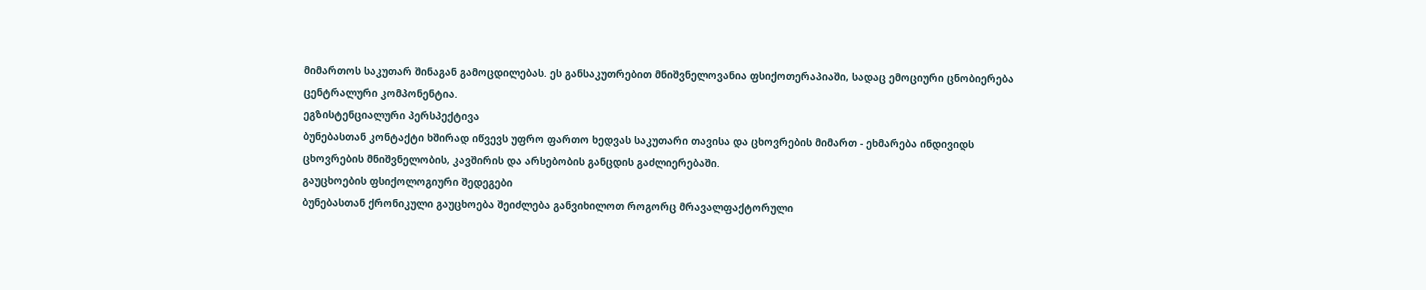მიმართოს საკუთარ შინაგან გამოცდილებას. ეს განსაკუთრებით მნიშვნელოვანია ფსიქოთერაპიაში, სადაც ემოციური ცნობიერება ცენტრალური კომპონენტია.
ეგზისტენციალური პერსპექტივა
ბუნებასთან კონტაქტი ხშირად იწვევს უფრო ფართო ხედვას საკუთარი თავისა და ცხოვრების მიმართ - ეხმარება ინდივიდს ცხოვრების მნიშვნელობის, კავშირის და არსებობის განცდის გაძლიერებაში.
გაუცხოების ფსიქოლოგიური შედეგები
ბუნებასთან ქრონიკული გაუცხოება შეიძლება განვიხილოთ როგორც მრავალფაქტორული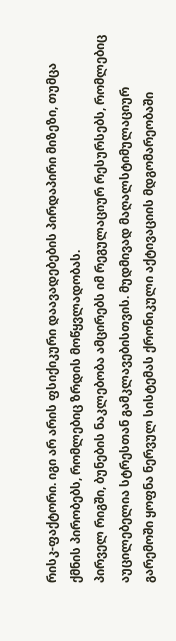რისკ-ფაქტორი. იგი არ არის ფსიქიკური დაავადებების პირდაპირი მიზეზი, თუმცა ქმნის პირობებს, რომლებიც ზრდის მოწყვლადობას.
პირველ რიგში, ბუნების ნაკლებობა ამცირებს იმ რეგულაციურ რესურსებს, რომლებიც აუცილებელია სტრესთან გამკლავებისთვის. მუდმივად მაღალსტიმულაციურ გარემოში ყოფნა ნერვულ სისტემას ქრონიკული აქტივაციის მდგომარეობაში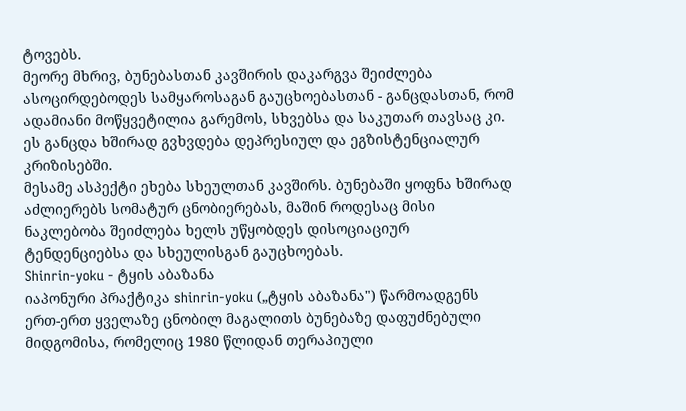ტოვებს.
მეორე მხრივ, ბუნებასთან კავშირის დაკარგვა შეიძლება ასოცირდებოდეს სამყაროსაგან გაუცხოებასთან - განცდასთან, რომ ადამიანი მოწყვეტილია გარემოს, სხვებსა და საკუთარ თავსაც კი. ეს განცდა ხშირად გვხვდება დეპრესიულ და ეგზისტენციალურ კრიზისებში.
მესამე ასპექტი ეხება სხეულთან კავშირს. ბუნებაში ყოფნა ხშირად აძლიერებს სომატურ ცნობიერებას, მაშინ როდესაც მისი ნაკლებობა შეიძლება ხელს უწყობდეს დისოციაციურ ტენდენციებსა და სხეულისგან გაუცხოებას.
Shinrin-yoku - ტყის აბაზანა
იაპონური პრაქტიკა shinrin-yoku („ტყის აბაზანა") წარმოადგენს ერთ-ერთ ყველაზე ცნობილ მაგალითს ბუნებაზე დაფუძნებული მიდგომისა, რომელიც 1980 წლიდან თერაპიული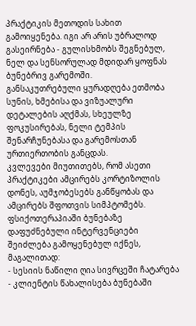პრაქტიკის მეთოდის სახით გამოიყენება. იგი არ არის უბრალოდ გასეირნება - გულისხმობს შეგნებულ, ნელ და სენსორულად მდიდარ ყოფნას ბუნებრივ გარემოში.
განსაკუთრებული ყურადღება ეთმობა სუნის, ხმებისა და ვიზუალური დეტალების აღქმას, სხეულზე ფოკუსირებას, ნელი ტემპის შენარჩუნებასა და გარემოსთან ურთიერთობის განცდას.
კვლევები მიუთითებს, რომ ასეთი პრაქტიკები ამცირებს კორტიზოლის დონეს, აუმჯობესებს განწყობას და ამცირებს შფოთვის სიმპტომებს. ფსიქოთერაპიაში ბუნებაზე დაფუძნებული ინტერვენციები შეიძლება გამოყენებულ იქნეს, მაგალითად:
- სესიის ნაწილი ღია სივრცეში ჩატარება
- კლიენტის წახალისება ბუნებაში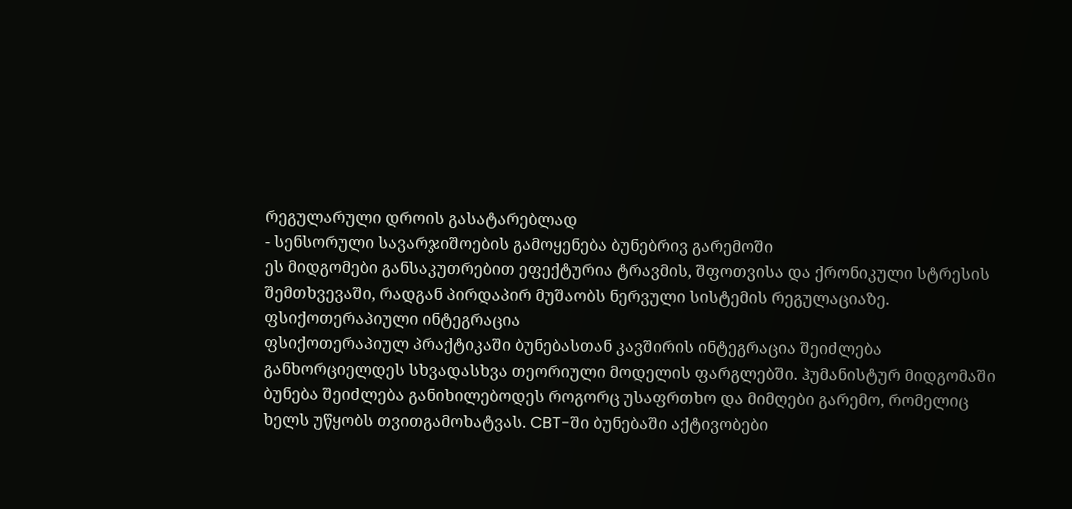რეგულარული დროის გასატარებლად
- სენსორული სავარჯიშოების გამოყენება ბუნებრივ გარემოში
ეს მიდგომები განსაკუთრებით ეფექტურია ტრავმის, შფოთვისა და ქრონიკული სტრესის შემთხვევაში, რადგან პირდაპირ მუშაობს ნერვული სისტემის რეგულაციაზე.
ფსიქოთერაპიული ინტეგრაცია
ფსიქოთერაპიულ პრაქტიკაში ბუნებასთან კავშირის ინტეგრაცია შეიძლება განხორციელდეს სხვადასხვა თეორიული მოდელის ფარგლებში. ჰუმანისტურ მიდგომაში ბუნება შეიძლება განიხილებოდეს როგორც უსაფრთხო და მიმღები გარემო, რომელიც ხელს უწყობს თვითგამოხატვას. CBT-ში ბუნებაში აქტივობები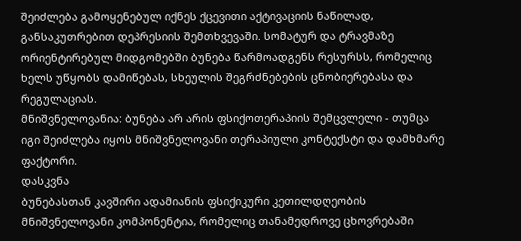შეიძლება გამოყენებულ იქნეს ქცევითი აქტივაციის ნაწილად, განსაკუთრებით დეპრესიის შემთხვევაში. სომატურ და ტრავმაზე ორიენტირებულ მიდგომებში ბუნება წარმოადგენს რესურსს, რომელიც ხელს უწყობს დამიწებას, სხეულის შეგრძნებების ცნობიერებასა და რეგულაციას.
მნიშვნელოვანია: ბუნება არ არის ფსიქოთერაპიის შემცვლელი - თუმცა იგი შეიძლება იყოს მნიშვნელოვანი თერაპიული კონტექსტი და დამხმარე ფაქტორი.
დასკვნა
ბუნებასთან კავშირი ადამიანის ფსიქიკური კეთილდღეობის მნიშვნელოვანი კომპონენტია, რომელიც თანამედროვე ცხოვრებაში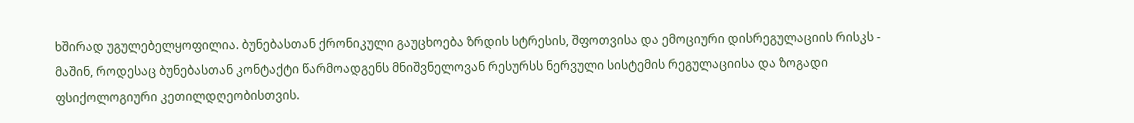ხშირად უგულებელყოფილია. ბუნებასთან ქრონიკული გაუცხოება ზრდის სტრესის, შფოთვისა და ემოციური დისრეგულაციის რისკს - მაშინ, როდესაც ბუნებასთან კონტაქტი წარმოადგენს მნიშვნელოვან რესურსს ნერვული სისტემის რეგულაციისა და ზოგადი ფსიქოლოგიური კეთილდღეობისთვის.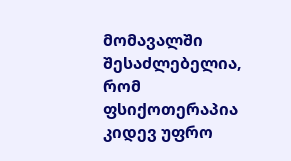მომავალში შესაძლებელია, რომ ფსიქოთერაპია კიდევ უფრო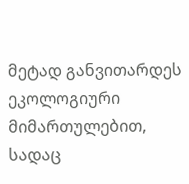მეტად განვითარდეს ეკოლოგიური მიმართულებით, სადაც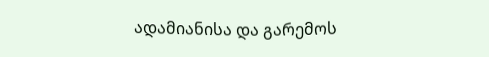ადამიანისა და გარემოს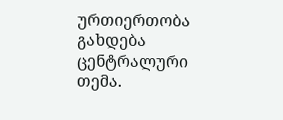ურთიერთობა გახდება ცენტრალური თემა.